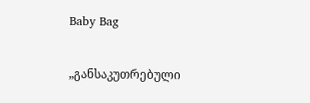Baby Bag

„განსაკუთრებული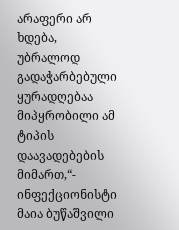არაფერი არ ხდება, უბრალოდ გადაჭარბებული ყურადღებაა მიპყრობილი ამ ტიპის დაავადებების მიმართ,“- ინფექციონისტი მაია ბუწაშვილი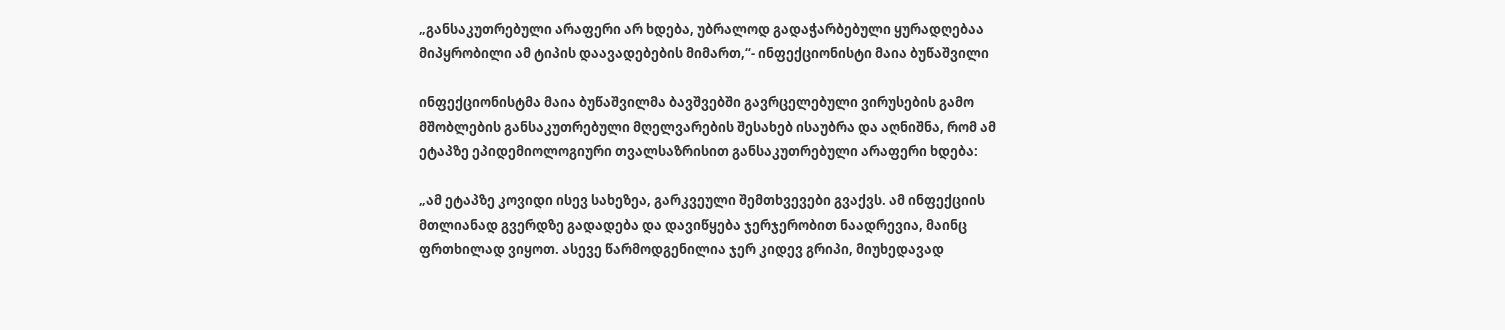„განსაკუთრებული არაფერი არ ხდება, უბრალოდ გადაჭარბებული ყურადღებაა მიპყრობილი ამ ტიპის დაავადებების მიმართ,“- ინფექციონისტი მაია ბუწაშვილი

ინფექციონისტმა მაია ბუწაშვილმა ბავშვებში გავრცელებული ვირუსების გამო მშობლების განსაკუთრებული მღელვარების შესახებ ისაუბრა და აღნიშნა, რომ ამ ეტაპზე ეპიდემიოლოგიური თვალსაზრისით განსაკუთრებული არაფერი ხდება:

„ამ ეტაპზე კოვიდი ისევ სახეზეა, გარკვეული შემთხვევები გვაქვს. ამ ინფექციის მთლიანად გვერდზე გადადება და დავიწყება ჯერჯერობით ნაადრევია, მაინც ფრთხილად ვიყოთ. ასევე წარმოდგენილია ჯერ კიდევ გრიპი, მიუხედავად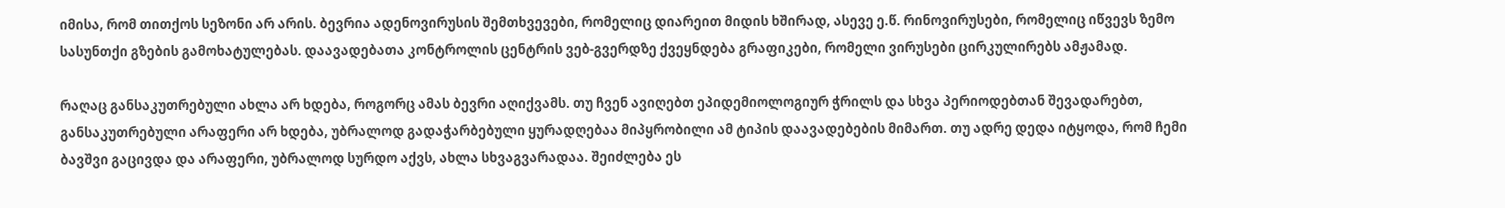იმისა, რომ თითქოს სეზონი არ არის. ბევრია ადენოვირუსის შემთხვევები, რომელიც დიარეით მიდის ხშირად, ასევე ე.წ. რინოვირუსები, რომელიც იწვევს ზემო სასუნთქი გზების გამოხატულებას. დაავადებათა კონტროლის ცენტრის ვებ-გვერდზე ქვეყნდება გრაფიკები, რომელი ვირუსები ცირკულირებს ამჟამად.

რაღაც განსაკუთრებული ახლა არ ხდება, როგორც ამას ბევრი აღიქვამს. თუ ჩვენ ავიღებთ ეპიდემიოლოგიურ ჭრილს და სხვა პერიოდებთან შევადარებთ, განსაკუთრებული არაფერი არ ხდება, უბრალოდ გადაჭარბებული ყურადღებაა მიპყრობილი ამ ტიპის დაავადებების მიმართ. თუ ადრე დედა იტყოდა, რომ ჩემი ბავშვი გაცივდა და არაფერი, უბრალოდ სურდო აქვს, ახლა სხვაგვარადაა. შეიძლება ეს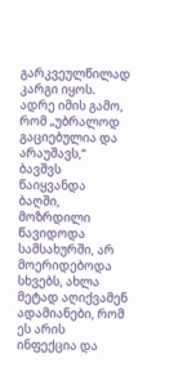გარკვეულწილად კარგი იყოს. ადრე იმის გამო, რომ „უბრალოდ გაციებულია და არაუშავს,“ ბავშვს წაიყვანდა ბაღში, მოზრდილი წავიდოდა სამსახურში, არ მოერიდებოდა სხვებს, ახლა მეტად აღიქვამენ ადამიანები, რომ ეს არის ინფექცია და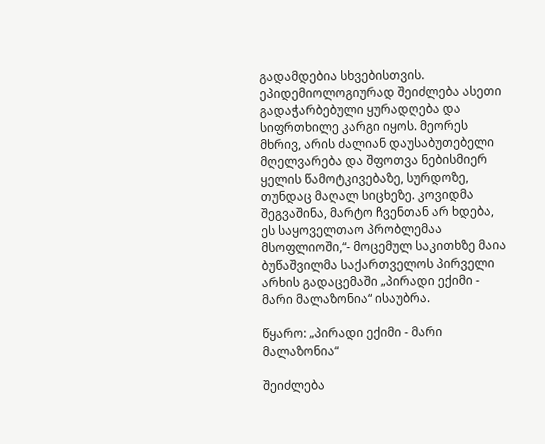გადამდებია სხვებისთვის. ეპიდემიოლოგიურად შეიძლება ასეთი გადაჭარბებული ყურადღება და სიფრთხილე კარგი იყოს. მეორეს მხრივ, არის ძალიან დაუსაბუთებელი მღელვარება და შფოთვა ნებისმიერ ყელის წამოტკივებაზე, სურდოზე, თუნდაც მაღალ სიცხეზე. კოვიდმა შეგვაშინა, მარტო ჩვენთან არ ხდება, ეს საყოველთაო პრობლემაა მსოფლიოში,“- მოცემულ საკითხზე მაია ბუწაშვილმა საქართველოს პირველი არხის გადაცემაში „პირადი ექიმი - მარი მალაზონია“ ისაუბრა.

წყარო: „პირადი ექიმი - მარი მალაზონია“

შეიძლება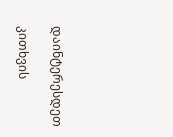დაინტერესდეთ

კითხვის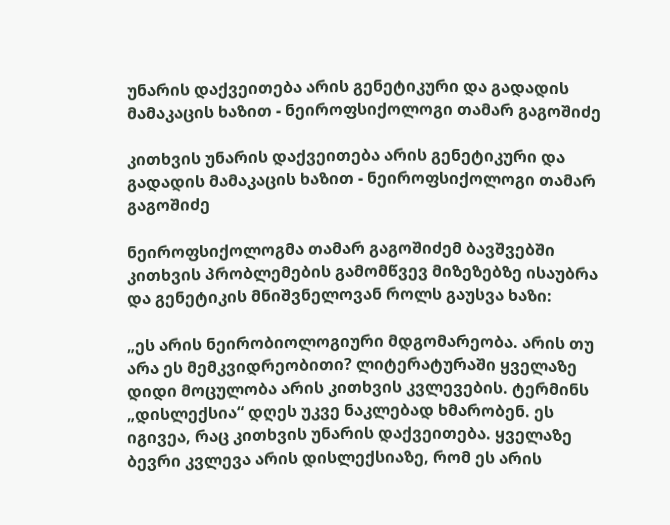უნარის დაქვეითება არის გენეტიკური და გადადის მამაკაცის ხაზით - ნეიროფსიქოლოგი თამარ გაგოშიძე

კითხვის უნარის დაქვეითება არის გენეტიკური და გადადის მამაკაცის ხაზით - ნეიროფსიქოლოგი თამარ გაგოშიძე

ნეიროფსიქოლოგმა თამარ გაგოშიძემ ბავშვებში კითხვის პრობლემების გამომწვევ მიზეზებზე ისაუბრა და გენეტიკის მნიშვნელოვან როლს გაუსვა ხაზი:

„ეს არის ნეირობიოლოგიური მდგომარეობა. არის თუ არა ეს მემკვიდრეობითი? ლიტერატურაში ყველაზე დიდი მოცულობა არის კითხვის კვლევების. ტერმინს „დისლექსია“ დღეს უკვე ნაკლებად ხმარობენ. ეს იგივეა, რაც კითხვის უნარის დაქვეითება. ყველაზე ბევრი კვლევა არის დისლექსიაზე, რომ ეს არის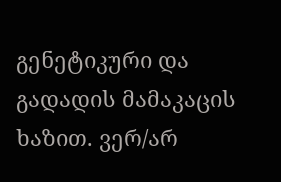გენეტიკური და გადადის მამაკაცის ხაზით. ვერ/არ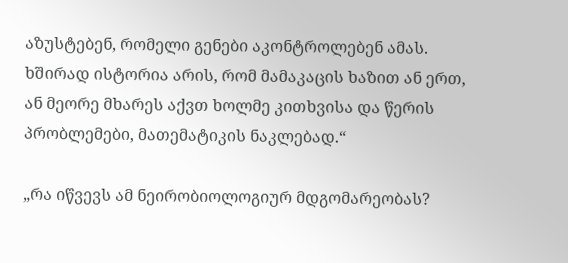აზუსტებენ, რომელი გენები აკონტროლებენ ამას. ხშირად ისტორია არის, რომ მამაკაცის ხაზით ან ერთ, ან მეორე მხარეს აქვთ ხოლმე კითხვისა და წერის პრობლემები, მათემატიკის ნაკლებად.“

„რა იწვევს ამ ნეირობიოლოგიურ მდგომარეობას?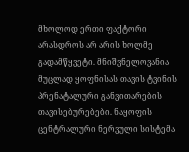მხოლოდ ერთი ფაქტორი არასდროს არ არის ხოლმე გადამწყვეტი. მნიშვნელოვანია მუცლად ყოფნისას თავის ტვინის პრენატალური განვითარების თავისებურებები. ნაყოფის ცენტრალური ნერვული სისტემა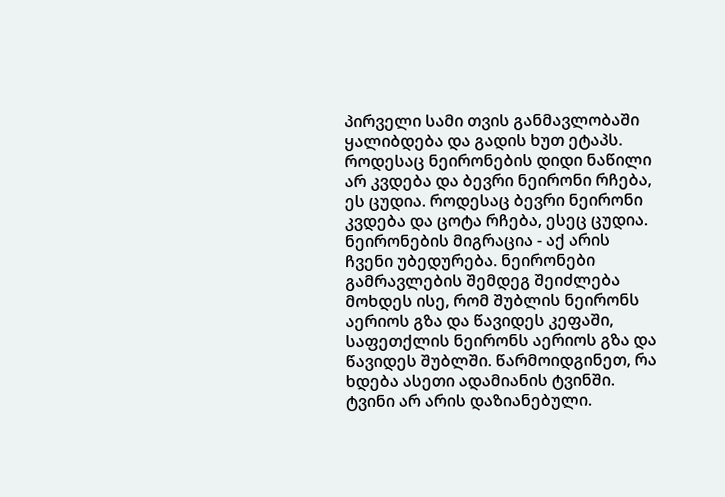პირველი სამი თვის განმავლობაში ყალიბდება და გადის ხუთ ეტაპს. როდესაც ნეირონების დიდი ნაწილი არ კვდება და ბევრი ნეირონი რჩება, ეს ცუდია. როდესაც ბევრი ნეირონი კვდება და ცოტა რჩება, ესეც ცუდია. ნეირონების მიგრაცია - აქ არის ჩვენი უბედურება. ნეირონები გამრავლების შემდეგ შეიძლება მოხდეს ისე, რომ შუბლის ნეირონს აერიოს გზა და წავიდეს კეფაში, საფეთქლის ნეირონს აერიოს გზა და წავიდეს შუბლში. წარმოიდგინეთ, რა ხდება ასეთი ადამიანის ტვინში. ტვინი არ არის დაზიანებული.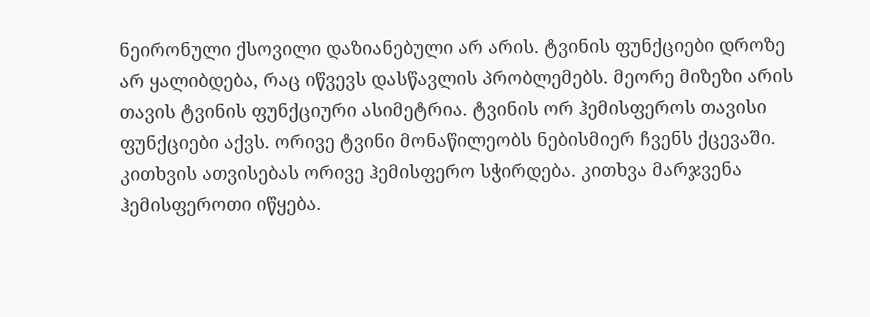ნეირონული ქსოვილი დაზიანებული არ არის. ტვინის ფუნქციები დროზე არ ყალიბდება, რაც იწვევს დასწავლის პრობლემებს. მეორე მიზეზი არის თავის ტვინის ფუნქციური ასიმეტრია. ტვინის ორ ჰემისფეროს თავისი ფუნქციები აქვს. ორივე ტვინი მონაწილეობს ნებისმიერ ჩვენს ქცევაში. კითხვის ათვისებას ორივე ჰემისფერო სჭირდება. კითხვა მარჯვენა ჰემისფეროთი იწყება.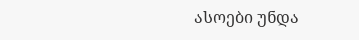ასოები უნდა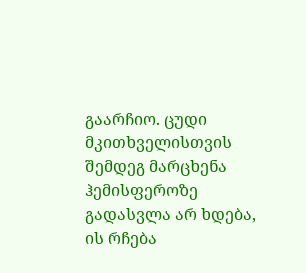გაარჩიო. ცუდი მკითხველისთვის შემდეგ მარცხენა ჰემისფეროზე გადასვლა არ ხდება, ის რჩება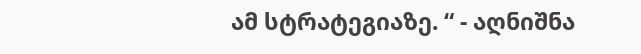ამ სტრატეგიაზე. “ - აღნიშნა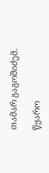თამარ გაგოშიძემ.

წყარო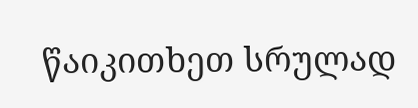წაიკითხეთ სრულად